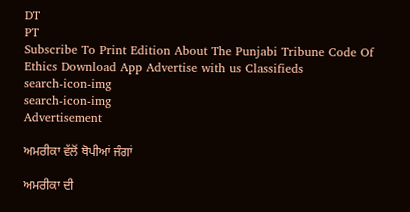DT
PT
Subscribe To Print Edition About The Punjabi Tribune Code Of Ethics Download App Advertise with us Classifieds
search-icon-img
search-icon-img
Advertisement

ਅਮਰੀਕਾ ਵੱਲੋਂ ਥੋਪੀਆਂ ਜੰਗਾਂ

ਅਮਰੀਕਾ ਦੀ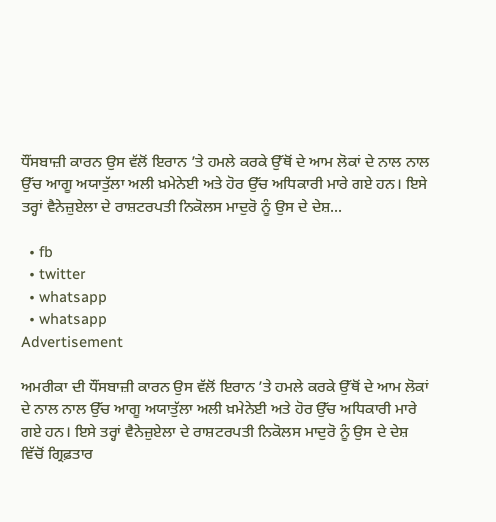ਧੌਂਸਬਾਜ਼ੀ ਕਾਰਨ ਉਸ ਵੱਲੋਂ ਇਰਾਨ ’ਤੇ ਹਮਲੇ ਕਰਕੇ ਉੱਥੋਂ ਦੇ ਆਮ ਲੋਕਾਂ ਦੇ ਨਾਲ ਨਾਲ ਉੱਚ ਆਗੂ ਅਯਾਤੁੱਲਾ ਅਲੀ ਖ਼ਮੇਨੇਈ ਅਤੇ ਹੋਰ ਉੱਚ ਅਧਿਕਾਰੀ ਮਾਰੇ ਗਏ ਹਨ। ਇਸੇ ਤਰ੍ਹਾਂ ਵੈਨੇਜ਼ੁਏਲਾ ਦੇ ਰਾਸ਼ਟਰਪਤੀ ਨਿਕੋਲਸ ਮਾਦੁਰੋ ਨੂੰ ਉਸ ਦੇ ਦੇਸ਼...

  • fb
  • twitter
  • whatsapp
  • whatsapp
Advertisement

ਅਮਰੀਕਾ ਦੀ ਧੌਂਸਬਾਜ਼ੀ ਕਾਰਨ ਉਸ ਵੱਲੋਂ ਇਰਾਨ ’ਤੇ ਹਮਲੇ ਕਰਕੇ ਉੱਥੋਂ ਦੇ ਆਮ ਲੋਕਾਂ ਦੇ ਨਾਲ ਨਾਲ ਉੱਚ ਆਗੂ ਅਯਾਤੁੱਲਾ ਅਲੀ ਖ਼ਮੇਨੇਈ ਅਤੇ ਹੋਰ ਉੱਚ ਅਧਿਕਾਰੀ ਮਾਰੇ ਗਏ ਹਨ। ਇਸੇ ਤਰ੍ਹਾਂ ਵੈਨੇਜ਼ੁਏਲਾ ਦੇ ਰਾਸ਼ਟਰਪਤੀ ਨਿਕੋਲਸ ਮਾਦੁਰੋ ਨੂੰ ਉਸ ਦੇ ਦੇਸ਼ ਵਿੱਚੋਂ ਗ੍ਰਿਫ਼ਤਾਰ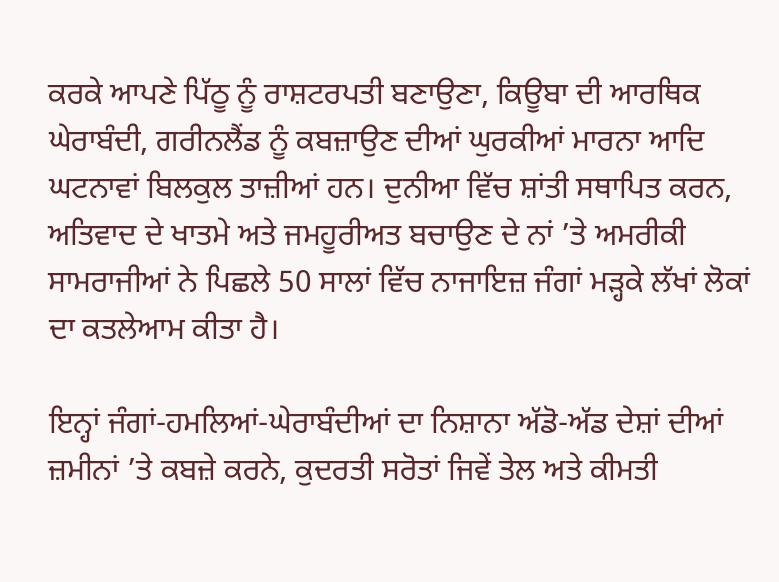ਕਰਕੇ ਆਪਣੇ ਪਿੱਠੂ ਨੂੰ ਰਾਸ਼ਟਰਪਤੀ ਬਣਾਉਣਾ, ਕਿਊਬਾ ਦੀ ਆਰਥਿਕ ਘੇਰਾਬੰਦੀ, ਗਰੀਨਲੈਂਡ ਨੂੰ ਕਬਜ਼ਾਉਣ ਦੀਆਂ ਘੁਰਕੀਆਂ ਮਾਰਨਾ ਆਦਿ ਘਟਨਾਵਾਂ ਬਿਲਕੁਲ ਤਾਜ਼ੀਆਂ ਹਨ। ਦੁਨੀਆ ਵਿੱਚ ਸ਼ਾਂਤੀ ਸਥਾਪਿਤ ਕਰਨ, ਅਤਿਵਾਦ ਦੇ ਖਾਤਮੇ ਅਤੇ ਜਮਹੂਰੀਅਤ ਬਚਾਉਣ ਦੇ ਨਾਂ ’ਤੇ ਅਮਰੀਕੀ ਸਾਮਰਾਜੀਆਂ ਨੇ ਪਿਛਲੇ 50 ਸਾਲਾਂ ਵਿੱਚ ਨਾਜਾਇਜ਼ ਜੰਗਾਂ ਮੜ੍ਹਕੇ ਲੱਖਾਂ ਲੋਕਾਂ ਦਾ ਕਤਲੇਆਮ ਕੀਤਾ ਹੈ।

ਇਨ੍ਹਾਂ ਜੰਗਾਂ-ਹਮਲਿਆਂ-ਘੇਰਾਬੰਦੀਆਂ ਦਾ ਨਿਸ਼ਾਨਾ ਅੱਡੋ-ਅੱਡ ਦੇਸ਼ਾਂ ਦੀਆਂ ਜ਼ਮੀਨਾਂ ’ਤੇ ਕਬਜ਼ੇ ਕਰਨੇ, ਕੁਦਰਤੀ ਸਰੋਤਾਂ ਜਿਵੇਂ ਤੇਲ ਅਤੇ ਕੀਮਤੀ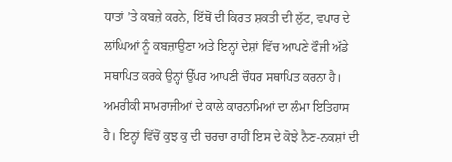ਧਾਤਾਂ ’ਤੇ ਕਬਜ਼ੇ ਕਰਨੇ, ਇੱਥੋਂ ਦੀ ਕਿਰਤ ਸ਼ਕਤੀ ਦੀ ਲੁੱਟ, ਵਪਾਰ ਦੇ ਲਾਂਘਿਆਂ ਨੂੰ ਕਬਜ਼ਾਉਣਾ ਅਤੇ ਇਨ੍ਹਾਂ ਦੇਸ਼ਾਂ ਵਿੱਚ ਆਪਣੇ ਫੌਜੀ ਅੱਡੇ ਸਥਾਪਿਤ ਕਰਕੇ ਉਨ੍ਹਾਂ ਉੱਪਰ ਆਪਣੀ ਚੌਧਰ ਸਥਾਪਿਤ ਕਰਨਾ ਹੈ। ਅਮਰੀਕੀ ਸਾਮਰਾਜੀਆਂ ਦੇ ਕਾਲੇ ਕਾਰਨਾਮਿਆਂ ਦਾ ਲੰਮਾ ਇਤਿਹਾਸ ਹੈ। ਇਨ੍ਹਾਂ ਵਿੱਚੋਂ ਕੁਝ ਕੁ ਦੀ ਚਰਚਾ ਰਾਹੀਂ ਇਸ ਦੇ ਕੋਝੇ ਨੈਣ-ਨਕਸ਼ਾਂ ਦੀ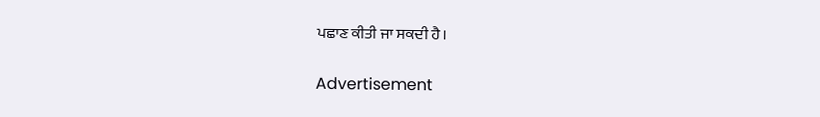ਪਛਾਣ ਕੀਤੀ ਜਾ ਸਕਦੀ ਹੈ।

Advertisement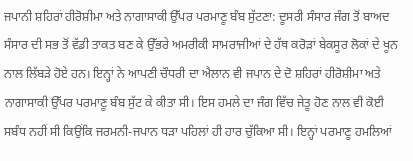ਜਪਾਨੀ ਸ਼ਹਿਰਾਂ ਹੀਰੋਸ਼ੀਮਾ ਅਤੇ ਨਾਗਾਸਾਕੀ ਉੱਪਰ ਪਰਮਾਣੂ ਬੰਬ ਸੁੱਟਣਾ: ਦੂਸਰੀ ਸੰਸਾਰ ਜੰਗ ਤੋਂ ਬਾਅਦ ਸੰਸਾਰ ਦੀ ਸਭ ਤੋਂ ਵੱਡੀ ਤਾਕਤ ਬਣ ਕੇ ਉੱਭਰੇ ਅਮਰੀਕੀ ਸਾਮਰਾਜੀਆਂ ਦੇ ਹੱਥ ਕਰੋੜਾਂ ਬੇਕਸੂਰ ਲੋਕਾਂ ਦੇ ਖੂਨ ਨਾਲ ਲਿੱਬੜੇ ਹੋਏ ਹਨ। ਇਨ੍ਹਾਂ ਨੇ ਆਪਣੀ ਚੌਧਰੀ ਦਾ ਐਲਾਨ ਵੀ ਜਪਾਨ ਦੇ ਦੋ ਸ਼ਹਿਰਾਂ ਹੀਰੋਸ਼ੀਮਾ ਅਤੇ ਨਾਗਾਸਾਕੀ ਉੱਪਰ ਪਰਮਾਣੂ ਬੰਬ ਸੁੱਟ ਕੇ ਕੀਤਾ ਸੀ। ਇਸ ਹਮਲੇ ਦਾ ਜੰਗ ਵਿੱਚ ਜੇਤੂ ਹੋਣ ਨਾਲ ਵੀ ਕੋਈ ਸਬੰਧ ਨਹੀਂ ਸੀ ਕਿਉਂਕਿ ਜਰਮਨੀ-ਜਪਾਨ ਧੜਾ ਪਹਿਲਾਂ ਹੀ ਹਾਰ ਚੁੱਕਿਆ ਸੀ। ਇਨ੍ਹਾਂ ਪਰਮਾਣੂ ਹਮਲਿਆਂ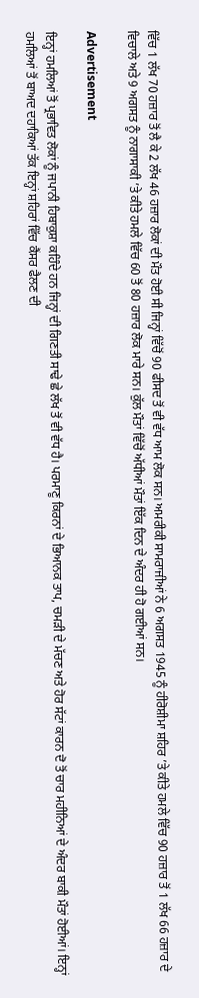ਵਿੱਚ 1 ਲੱਖ 70 ਹਜ਼ਾਰ ਤੋਂ ਲੈ ਕੇ 2 ਲੱਖ 46 ਹਜ਼ਾਰ ਲੋਕਾਂ ਦੀ ਮੌਤ ਹੋਈ ਸੀ ਜਿਨ੍ਹਾਂ ਵਿੱਚੋਂ 90 ਫੀਸਦ ਤੋਂ ਵੀ ਵੱਧ ਆਮ ਲੋਕ ਸਨ। ਅਮਰੀਕੀ ਸਾਮਰਾਜੀਆਂ ਨੇ 6 ਅਗਸਤ 1945 ਨੂੰ ਹੀਰੋਸ਼ੀਮਾ ਸ਼ਹਿਰ ’ਤੇ ਕੀਤੇ ਹਮਲੇ ਵਿੱਚ 90 ਹਜ਼ਾਰ ਤੋਂ 1 ਲੱਖ 66 ਹਜ਼ਾਰ ਦੇ ਵਿਚਾਲੇ ਅਤੇ 9 ਅਗਸਤ ਨੂੰ ਨਾਗਾਸਾਕੀ ’ਤੇ ਕੀਤੇ ਹਮਲੇ ਵਿੱਚ 60 ਤੋਂ 80 ਹਜ਼ਾਰ ਲੋਕ ਮਾਰੇ ਸਨ। ਕੁੱਲ ਮੌਤਾਂ ਵਿੱਚੋਂ ਅੱਧੀਆਂ ਮੌਤਾਂ ਇੱਕ ਦਿਨ ਦੇ ਅੰਦਰ ਹੀ ਹੋ ਗਈਆਂ ਸਨ।

Advertisement

ਇਨ੍ਹਾਂ ਹਮਲਿਆਂ ਤੋਂ ਪ੍ਰਭਾਵਿਤ ਲੋਕਾਂ ਨੂੰ ਜਪਾਨੀ ਹਿਬਾਕੁਸ਼ਾ ਕਹਿੰਦੇ ਹਨ ਜਿਨ੍ਹਾਂ ਦੀ ਗਿਣਤੀ ਸਾਢੇ ਛੇ ਲੱਖ ਤੋਂ ਵੀ ਵੱਧ ਹੈ। ਪਰਮਾਣੂ ਕਿਰਨਾਂ ਦੇ ਭਿਆਨਕ ਤਾਪ, ਚਮੜੀ ਦੇ ਮੱਚਣ ਅਤੇ ਹੋਰ ਸੱਟਾਂ ਕਾਰਨ ਦੋ ਤੋਂ ਚਾਰ ਮਹੀਨਿਆਂ ਦੇ ਅੰਦਰ ਬਾਕੀ ਮੌਤਾਂ ਹੋਈਆਂ। ਇਨ੍ਹਾਂ ਹਮਲਿਆਂ ਤੋਂ ਬਾਅਦ ਦਹਾਕਿਆਂ ਤੱਕ ਇਨ੍ਹਾਂ ਸ਼ਹਿਰਾਂ ਵਿੱਚ ਕੈਂਸਰ ਫੈਲਣ ਦੀ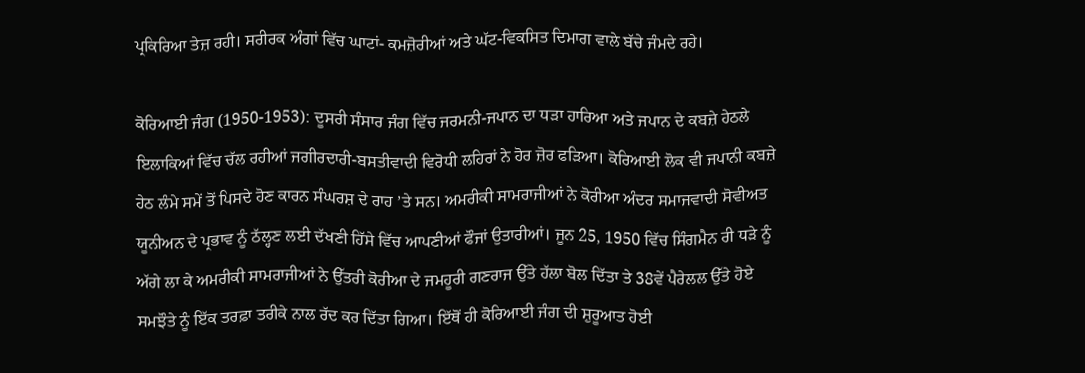ਪ੍ਰਕਿਰਿਆ ਤੇਜ਼ ਰਹੀ। ਸਰੀਰਕ ਅੰਗਾਂ ਵਿੱਚ ਘਾਟਾਂ- ਕਮਜ਼ੋਰੀਆਂ ਅਤੇ ਘੱਟ-ਵਿਕਸਿਤ ਦਿਮਾਗ ਵਾਲੇ ਬੱਚੇ ਜੰਮਦੇ ਰਹੇ।

ਕੋਰਿਆਈ ਜੰਗ (1950-1953): ਦੂਸਰੀ ਸੰਸਾਰ ਜੰਗ ਵਿੱਚ ਜਰਮਨੀ-ਜਪਾਨ ਦਾ ਧੜਾ ਹਾਰਿਆ ਅਤੇ ਜਪਾਨ ਦੇ ਕਬਜ਼ੇ ਹੇਠਲੇ ਇਲਾਕਿਆਂ ਵਿੱਚ ਚੱਲ ਰਹੀਆਂ ਜਗੀਰਦਾਰੀ-ਬਸਤੀਵਾਦੀ ਵਿਰੋਧੀ ਲਹਿਰਾਂ ਨੇ ਹੋਰ ਜ਼ੋਰ ਫੜਿਆ। ਕੋਰਿਆਈ ਲੋਕ ਵੀ ਜਪਾਨੀ ਕਬਜ਼ੇ ਹੇਠ ਲੰਮੇ ਸਮੇਂ ਤੋਂ ਪਿਸਦੇ ਹੋਣ ਕਾਰਨ ਸੰਘਰਸ਼ ਦੇ ਰਾਹ ’ਤੇ ਸਨ। ਅਮਰੀਕੀ ਸਾਮਰਾਜੀਆਂ ਨੇ ਕੋਰੀਆ ਅੰਦਰ ਸਮਾਜਵਾਦੀ ਸੋਵੀਅਤ ਯੂਨੀਅਨ ਦੇ ਪ੍ਰਭਾਵ ਨੂੰ ਠੱਲ੍ਹਣ ਲਈ ਦੱਖਣੀ ਹਿੱਸੇ ਵਿੱਚ ਆਪਣੀਆਂ ਫੌਜਾਂ ਉਤਾਰੀਆਂ। ਜੂਨ 25, 1950 ਵਿੱਚ ਸਿੰਗਮੈਨ ਰੀ ਧੜੇ ਨੂੰ ਅੱਗੇ ਲਾ ਕੇ ਅਮਰੀਕੀ ਸਾਮਰਾਜੀਆਂ ਨੇ ਉੱਤਰੀ ਕੋਰੀਆ ਦੇ ਜਮਹੂਰੀ ਗਣਰਾਜ ਉੱਤੇ ਹੱਲਾ ਬੋਲ ਦਿੱਤਾ ਤੇ 38ਵੇਂ ਪੈਰੇਲਲ ਉੱਤੇ ਹੋਏ ਸਮਝੌਤੇ ਨੂੰ ਇੱਕ ਤਰਫ਼ਾ ਤਰੀਕੇ ਨਾਲ ਰੱਦ ਕਰ ਦਿੱਤਾ ਗਿਆ। ਇੱਥੋਂ ਹੀ ਕੋਰਿਆਈ ਜੰਗ ਦੀ ਸ਼ੁਰੂਆਤ ਹੋਈ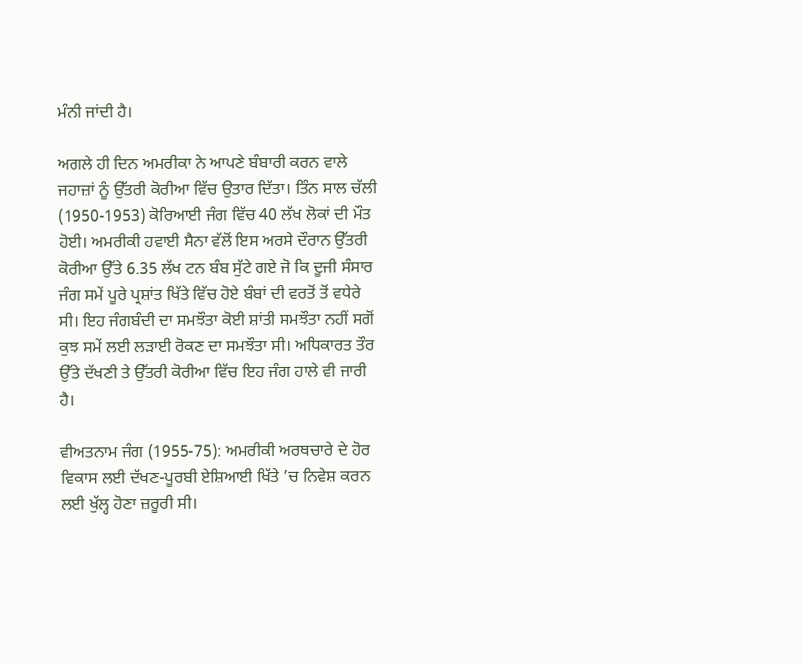ਮੰਨੀ ਜਾਂਦੀ ਹੈ।

ਅਗਲੇ ਹੀ ਦਿਨ ਅਮਰੀਕਾ ਨੇ ਆਪਣੇ ਬੰਬਾਰੀ ਕਰਨ ਵਾਲੇ ਜਹਾਜ਼ਾਂ ਨੂੰ ਉੱਤਰੀ ਕੋਰੀਆ ਵਿੱਚ ਉਤਾਰ ਦਿੱਤਾ। ਤਿੰਨ ਸਾਲ ਚੱਲੀ (1950-1953) ਕੋਰਿਆਈ ਜੰਗ ਵਿੱਚ 40 ਲੱਖ ਲੋਕਾਂ ਦੀ ਮੌਤ ਹੋਈ। ਅਮਰੀਕੀ ਹਵਾਈ ਸੈਨਾ ਵੱਲੋਂ ਇਸ ਅਰਸੇ ਦੌਰਾਨ ਉੱਤਰੀ ਕੋਰੀਆ ਉੱਤੇ 6.35 ਲੱਖ ਟਨ ਬੰਬ ਸੁੱਟੇ ਗਏ ਜੋ ਕਿ ਦੂਜੀ ਸੰਸਾਰ ਜੰਗ ਸਮੇਂ ਪੂਰੇ ਪ੍ਰਸ਼ਾਂਤ ਖਿੱਤੇ ਵਿੱਚ ਹੋਏ ਬੰਬਾਂ ਦੀ ਵਰਤੋਂ ਤੋਂ ਵਧੇਰੇ ਸੀ। ਇਹ ਜੰਗਬੰਦੀ ਦਾ ਸਮਝੌਤਾ ਕੋਈ ਸ਼ਾਂਤੀ ਸਮਝੌਤਾ ਨਹੀਂ ਸਗੋਂ ਕੁਝ ਸਮੇਂ ਲਈ ਲੜਾਈ ਰੋਕਣ ਦਾ ਸਮਝੌਤਾ ਸੀ। ਅਧਿਕਾਰਤ ਤੌਰ ਉੱਤੇ ਦੱਖਣੀ ਤੇ ਉੱਤਰੀ ਕੋਰੀਆ ਵਿੱਚ ਇਹ ਜੰਗ ਹਾਲੇ ਵੀ ਜਾਰੀ ਹੈ।

ਵੀਅਤਨਾਮ ਜੰਗ (1955-75): ਅਮਰੀਕੀ ਅਰਥਚਾਰੇ ਦੇ ਹੋਰ ਵਿਕਾਸ ਲਈ ਦੱਖਣ-ਪੂਰਬੀ ਏਸ਼ਿਆਈ ਖਿੱਤੇ ’ਚ ਨਿਵੇਸ਼ ਕਰਨ ਲਈ ਖੁੱਲ੍ਹ ਹੋਣਾ ਜ਼ਰੂਰੀ ਸੀ।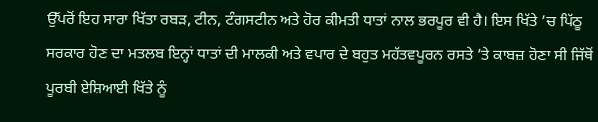ਉੱਪਰੋਂ ਇਹ ਸਾਰਾ ਖਿੱਤਾ ਰਬੜ, ਟੀਨ, ਟੰਗਸਟੀਨ ਅਤੇ ਹੋਰ ਕੀਮਤੀ ਧਾਤਾਂ ਨਾਲ ਭਰਪੂਰ ਵੀ ਹੈ। ਇਸ ਖਿੱਤੇ ’ਚ ਪਿੱਠੂ ਸਰਕਾਰ ਹੋਣ ਦਾ ਮਤਲਬ ਇਨ੍ਹਾਂ ਧਾਤਾਂ ਦੀ ਮਾਲਕੀ ਅਤੇ ਵਪਾਰ ਦੇ ਬਹੁਤ ਮਹੱਤਵਪੂਰਨ ਰਸਤੇ ’ਤੇ ਕਾਬਜ਼ ਹੋਣਾ ਸੀ ਜਿੱਥੋਂ ਪੂਰਬੀ ਏਸ਼ਿਆਈ ਖਿੱਤੇ ਨੂੰ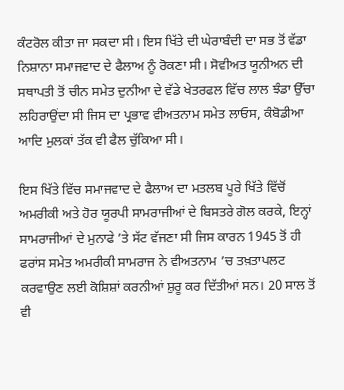ਕੰਟਰੋਲ ਕੀਤਾ ਜਾ ਸਕਦਾ ਸੀ। ਇਸ ਖਿੱਤੇ ਦੀ ਘੇਰਾਬੰਦੀ ਦਾ ਸਭ ਤੋਂ ਵੱਡਾ ਨਿਸ਼ਾਨਾ ਸਮਾਜਵਾਦ ਦੇ ਫੈਲਾਅ ਨੂੰ ਰੋਕਣਾ ਸੀ। ਸੋਵੀਅਤ ਯੂਨੀਅਨ ਦੀ ਸਥਾਪਤੀ ਤੋਂ ਚੀਨ ਸਮੇਤ ਦੁਨੀਆ ਦੇ ਵੱਡੇ ਖੇਤਰਫਲ ਵਿੱਚ ਲਾਲ ਝੰਡਾ ਉੱਚਾ ਲਹਿਰਾਉਂਦਾ ਸੀ ਜਿਸ ਦਾ ਪ੍ਰਭਾਵ ਵੀਅਤਨਾਮ ਸਮੇਤ ਲਾਓਸ, ਕੰਬੋਡੀਆ ਆਦਿ ਮੁਲਕਾਂ ਤੱਕ ਵੀ ਫੈਲ ਚੁੱਕਿਆ ਸੀ।

ਇਸ ਖਿੱਤੇ ਵਿੱਚ ਸਮਾਜਵਾਦ ਦੇ ਫੈਲਾਅ ਦਾ ਮਤਲਬ ਪੂਰੇ ਖਿੱਤੇ ਵਿੱਚੋਂ ਅਮਰੀਕੀ ਅਤੇ ਹੋਰ ਯੂਰਪੀ ਸਾਮਰਾਜੀਆਂ ਦੇ ਬਿਸਤਰੇ ਗੋਲ ਕਰਕੇ, ਇਨ੍ਹਾਂ ਸਾਮਰਾਜੀਆਂ ਦੇ ਮੁਨਾਫੇ ’ਤੇ ਸੱਟ ਵੱਜਣਾ ਸੀ ਜਿਸ ਕਾਰਨ 1945 ਤੋਂ ਹੀ ਫਰਾਂਸ ਸਮੇਤ ਅਮਰੀਕੀ ਸਾਮਰਾਜ ਨੇ ਵੀਅਤਨਾਮ ’ਚ ਤਖ਼ਤਾਪਲਟ ਕਰਵਾਉਣ ਲਈ ਕੋਸ਼ਿਸ਼ਾਂ ਕਰਨੀਆਂ ਸ਼ੁਰੂ ਕਰ ਦਿੱਤੀਆਂ ਸਨ। 20 ਸਾਲ ਤੋਂ ਵੀ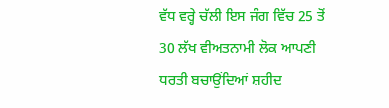ਵੱਧ ਵਰ੍ਹੇ ਚੱਲੀ ਇਸ ਜੰਗ ਵਿੱਚ 25 ਤੋਂ 30 ਲੱਖ ਵੀਅਤਨਾਮੀ ਲੋਕ ਆਪਣੀ ਧਰਤੀ ਬਚਾਉਂਦਿਆਂ ਸ਼ਹੀਦ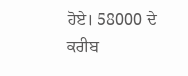ਹੋਏ। 58000 ਦੇ ਕਰੀਬ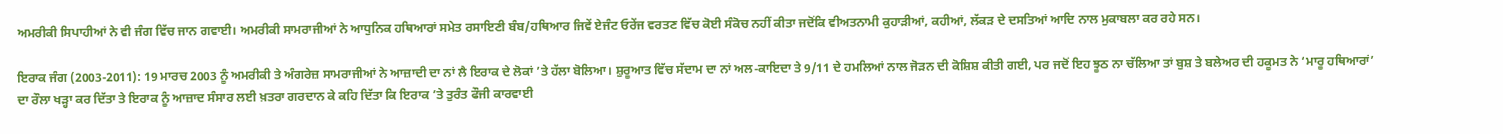ਅਮਰੀਕੀ ਸਿਪਾਹੀਆਂ ਨੇ ਵੀ ਜੰਗ ਵਿੱਚ ਜਾਨ ਗਵਾਈ। ਅਮਰੀਕੀ ਸਾਮਰਾਜੀਆਂ ਨੇ ਆਧੁਨਿਕ ਹਥਿਆਰਾਂ ਸਮੇਤ ਰਸਾਇਣੀ ਬੰਬ/ਹਥਿਆਰ ਜਿਵੇਂ ਏਜੰਟ ਓਰੇਂਜ ਵਰਤਣ ਵਿੱਚ ਕੋਈ ਸੰਕੋਚ ਨਹੀਂ ਕੀਤਾ ਜਦੋਂਕਿ ਵੀਅਤਨਾਮੀ ਕੁਹਾੜੀਆਂ, ਕਹੀਆਂ, ਲੱਕੜ ਦੇ ਦਸਤਿਆਂ ਆਦਿ ਨਾਲ ਮੁਕਾਬਲਾ ਕਰ ਰਹੇ ਸਨ।

ਇਰਾਕ ਜੰਗ (2003-2011): 19 ਮਾਰਚ 2003 ਨੂੰ ਅਮਰੀਕੀ ਤੇ ਅੰਗਰੇਜ਼ ਸਾਮਰਾਜੀਆਂ ਨੇ ਆਜ਼ਾਦੀ ਦਾ ਨਾਂ ਲੈ ਇਰਾਕ ਦੇ ਲੋਕਾਂ ’ਤੇ ਹੱਲਾ ਬੋਲਿਆ। ਸ਼ੁਰੂਆਤ ਵਿੱਚ ਸੱਦਾਮ ਦਾ ਨਾਂ ਅਲ-ਕਾਇਦਾ ਤੇ 9/11 ਦੇ ਹਮਲਿਆਂ ਨਾਲ ਜੋੜਨ ਦੀ ਕੋਸ਼ਿਸ਼ ਕੀਤੀ ਗਈ, ਪਰ ਜਦੋਂ ਇਹ ਝੂਠ ਨਾ ਚੱਲਿਆ ਤਾਂ ਬੁਸ਼ ਤੇ ਬਲੇਅਰ ਦੀ ਹਕੂਮਤ ਨੇ ‘ਮਾਰੂ ਹਥਿਆਰਾਂ’ ਦਾ ਰੌਲਾ ਖੜ੍ਹਾ ਕਰ ਦਿੱਤਾ ਤੇ ਇਰਾਕ ਨੂੰ ਆਜ਼ਾਦ ਸੰਸਾਰ ਲਈ ਖ਼ਤਰਾ ਗਰਦਾਨ ਕੇ ਕਹਿ ਦਿੱਤਾ ਕਿ ਇਰਾਕ ’ਤੇ ਤੁਰੰਤ ਫੌਜੀ ਕਾਰਵਾਈ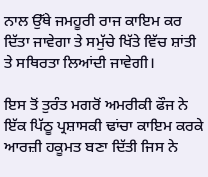ਨਾਲ ਉੱਥੇ ਜਮਹੂਰੀ ਰਾਜ ਕਾਇਮ ਕਰ ਦਿੱਤਾ ਜਾਵੇਗਾ ਤੇ ਸਮੁੱਚੇ ਖਿੱਤੇ ਵਿੱਚ ਸ਼ਾਂਤੀ ਤੇ ਸਥਿਰਤਾ ਲਿਆਂਦੀ ਜਾਵੇਗੀ।

ਇਸ ਤੋਂ ਤੁਰੰਤ ਮਗਰੋਂ ਅਮਰੀਕੀ ਫੌਜ ਨੇ ਇੱਕ ਪਿੱਠੂ ਪ੍ਰਸ਼ਾਸਕੀ ਢਾਂਚਾ ਕਾਇਮ ਕਰਕੇ ਆਰਜ਼ੀ ਹਕੂਮਤ ਬਣਾ ਦਿੱਤੀ ਜਿਸ ਨੇ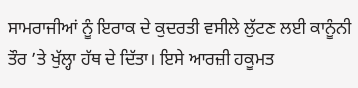ਸਾਮਰਾਜੀਆਂ ਨੂੰ ਇਰਾਕ ਦੇ ਕੁਦਰਤੀ ਵਸੀਲੇ ਲੁੱਟਣ ਲਈ ਕਾਨੂੰਨੀ ਤੌਰ ’ਤੇ ਖੁੱਲ੍ਹਾ ਹੱਥ ਦੇ ਦਿੱਤਾ। ਇਸੇ ਆਰਜ਼ੀ ਹਕੂਮਤ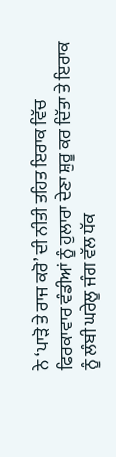ਨੇ ‘ਪਾੜੋ ਤੇ ਰਾਜ ਕਰੋ’ ਦੀ ਨੀਤੀ ਤਹਿਤ ਇਰਾਕ ਵਿੱਚ ਫਿਰਕਾਵਾਰ ਵੰਡੀਆਂ ਨੂੰ ਹੁਲਾਰਾ ਦੇਣਾ ਸ਼ੁਰੂ ਕਰ ਦਿੱਤਾ ਤੇ ਇਰਾਕ ਨੂੰ ਲੰਬੀ ਘਰੇਲੂ ਜੰਗ ਵੱਲ ਧੱਕ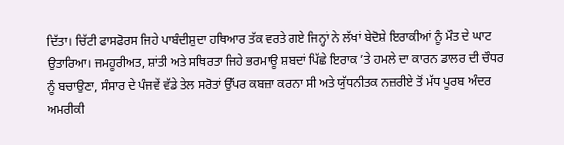ਦਿੱਤਾ। ਚਿੱਟੀ ਫਾਸਫੋਰਸ ਜਿਹੇ ਪਾਬੰਦੀਸ਼ੁਦਾ ਹਥਿਆਰ ਤੱਕ ਵਰਤੇ ਗਏ ਜਿਨ੍ਹਾਂ ਨੇ ਲੱਖਾਂ ਬੇਦੋਸ਼ੇ ਇਰਾਕੀਆਂ ਨੂੰ ਮੌਤ ਦੇ ਘਾਟ ਉਤਾਰਿਆ। ਜਮਹੂਰੀਅਤ, ਸ਼ਾਂਤੀ ਅਤੇ ਸਥਿਰਤਾ ਜਿਹੇ ਭਰਮਾਊ ਸ਼ਬਦਾਂ ਪਿੱਛੇ ਇਰਾਕ ’ਤੇ ਹਮਲੇ ਦਾ ਕਾਰਨ ਡਾਲਰ ਦੀ ਚੌਧਰ ਨੂੰ ਬਚਾਉਣਾ, ਸੰਸਾਰ ਦੇ ਪੰਜਵੇਂ ਵੱਡੇ ਤੇਲ ਸਰੋਤਾਂ ਉੱਪਰ ਕਬਜ਼ਾ ਕਰਨਾ ਸੀ ਅਤੇ ਯੁੱਧਨੀਤਕ ਨਜ਼ਰੀਏ ਤੋਂ ਮੱਧ ਪੂਰਬ ਅੰਦਰ ਅਮਰੀਕੀ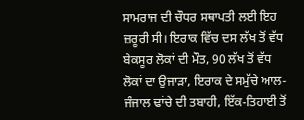ਸਾਮਰਾਜ ਦੀ ਚੌਧਰ ਸਥਾਪਤੀ ਲਈ ਇਹ ਜ਼ਰੂਰੀ ਸੀ। ਇਰਾਕ ਵਿੱਚ ਦਸ ਲੱਖ ਤੋਂ ਵੱਧ ਬੇਕਸੂਰ ਲੋਕਾਂ ਦੀ ਮੌਤ, 90 ਲੱਖ ਤੋਂ ਵੱਧ ਲੋਕਾਂ ਦਾ ਉਜਾੜਾ, ਇਰਾਕ ਦੇ ਸਮੁੱਚੇ ਆਲ-ਜੰਜਾਲ ਢਾਂਚੇ ਦੀ ਤਬਾਹੀ, ਇੱਕ-ਤਿਹਾਈ ਤੋਂ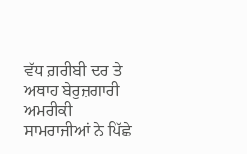ਵੱਧ ਗ਼ਰੀਬੀ ਦਰ ਤੇ ਅਥਾਹ ਬੇਰੁਜ਼ਗਾਰੀ ਅਮਰੀਕੀ ਸਾਮਰਾਜੀਆਂ ਨੇ ਪਿੱਛੇ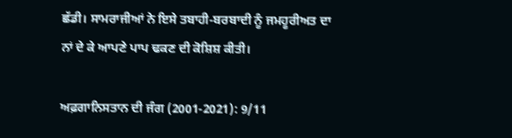ਛੱਡੀ। ਸਾਮਰਾਜੀਆਂ ਨੇ ਇਸੇ ਤਬਾਹੀ-ਬਰਬਾਦੀ ਨੂੰ ਜਮਹੂਰੀਅਤ ਦਾ ਨਾਂ ਦੇ ਕੇ ਆਪਣੇ ਪਾਪ ਢਕਣ ਦੀ ਕੋਸ਼ਿਸ਼ ਕੀਤੀ।

ਅਫ਼ਗਾਨਿਸਤਾਨ ਦੀ ਜੰਗ (2001-2021): 9/11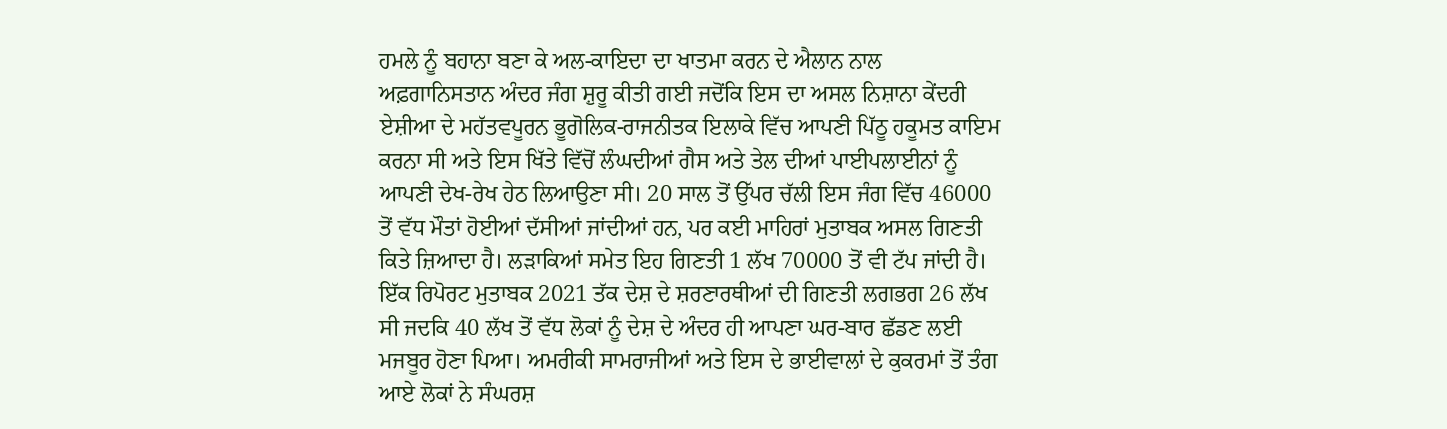ਹਮਲੇ ਨੂੰ ਬਹਾਨਾ ਬਣਾ ਕੇ ਅਲ-ਕਾਇਦਾ ਦਾ ਖਾਤਮਾ ਕਰਨ ਦੇ ਐਲਾਨ ਨਾਲ ਅਫ਼ਗਾਨਿਸਤਾਨ ਅੰਦਰ ਜੰਗ ਸ਼ੁਰੂ ਕੀਤੀ ਗਈ ਜਦੋਂਕਿ ਇਸ ਦਾ ਅਸਲ ਨਿਸ਼ਾਨਾ ਕੇਂਦਰੀ ਏਸ਼ੀਆ ਦੇ ਮਹੱਤਵਪੂਰਨ ਭੂਗੋਲਿਕ-ਰਾਜਨੀਤਕ ਇਲਾਕੇ ਵਿੱਚ ਆਪਣੀ ਪਿੱਠੂ ਹਕੂਮਤ ਕਾਇਮ ਕਰਨਾ ਸੀ ਅਤੇ ਇਸ ਖਿੱਤੇ ਵਿੱਚੋਂ ਲੰਘਦੀਆਂ ਗੈਸ ਅਤੇ ਤੇਲ ਦੀਆਂ ਪਾਈਪਲਾਈਨਾਂ ਨੂੰ ਆਪਣੀ ਦੇਖ-ਰੇਖ ਹੇਠ ਲਿਆਉਣਾ ਸੀ। 20 ਸਾਲ ਤੋਂ ਉੱਪਰ ਚੱਲੀ ਇਸ ਜੰਗ ਵਿੱਚ 46000 ਤੋਂ ਵੱਧ ਮੌਤਾਂ ਹੋਈਆਂ ਦੱਸੀਆਂ ਜਾਂਦੀਆਂ ਹਨ, ਪਰ ਕਈ ਮਾਹਿਰਾਂ ਮੁਤਾਬਕ ਅਸਲ ਗਿਣਤੀ ਕਿਤੇ ਜ਼ਿਆਦਾ ਹੈ। ਲੜਾਕਿਆਂ ਸਮੇਤ ਇਹ ਗਿਣਤੀ 1 ਲੱਖ 70000 ਤੋਂ ਵੀ ਟੱਪ ਜਾਂਦੀ ਹੈ। ਇੱਕ ਰਿਪੋਰਟ ਮੁਤਾਬਕ 2021 ਤੱਕ ਦੇਸ਼ ਦੇ ਸ਼ਰਣਾਰਥੀਆਂ ਦੀ ਗਿਣਤੀ ਲਗਭਗ 26 ਲੱਖ ਸੀ ਜਦਕਿ 40 ਲੱਖ ਤੋਂ ਵੱਧ ਲੋਕਾਂ ਨੂੰ ਦੇਸ਼ ਦੇ ਅੰਦਰ ਹੀ ਆਪਣਾ ਘਰ-ਬਾਰ ਛੱਡਣ ਲਈ ਮਜਬੂਰ ਹੋਣਾ ਪਿਆ। ਅਮਰੀਕੀ ਸਾਮਰਾਜੀਆਂ ਅਤੇ ਇਸ ਦੇ ਭਾਈਵਾਲਾਂ ਦੇ ਕੁਕਰਮਾਂ ਤੋਂ ਤੰਗ ਆਏ ਲੋਕਾਂ ਨੇ ਸੰਘਰਸ਼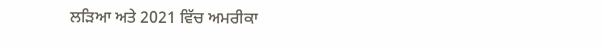ਲੜਿਆ ਅਤੇ 2021 ਵਿੱਚ ਅਮਰੀਕਾ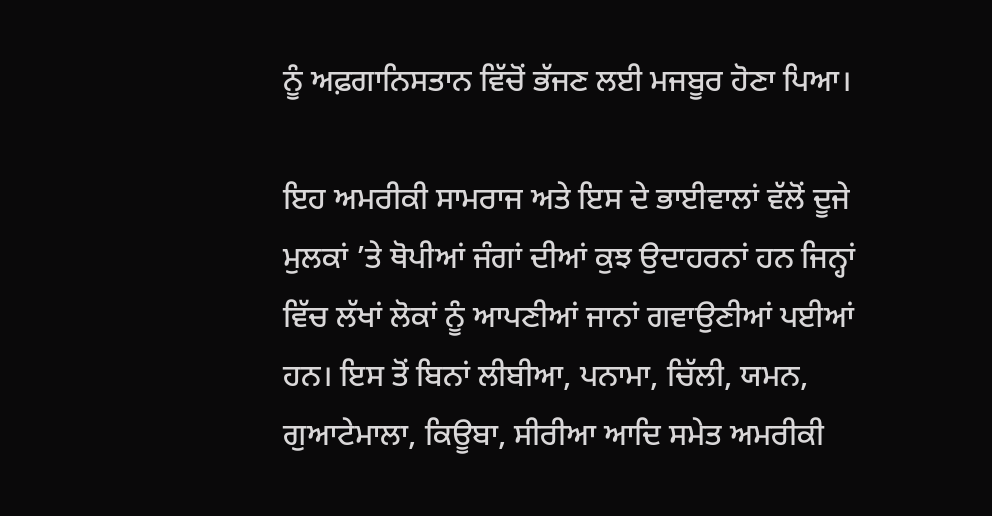ਨੂੰ ਅਫ਼ਗਾਨਿਸਤਾਨ ਵਿੱਚੋਂ ਭੱਜਣ ਲਈ ਮਜਬੂਰ ਹੋਣਾ ਪਿਆ।

ਇਹ ਅਮਰੀਕੀ ਸਾਮਰਾਜ ਅਤੇ ਇਸ ਦੇ ਭਾਈਵਾਲਾਂ ਵੱਲੋਂ ਦੂਜੇ ਮੁਲਕਾਂ ’ਤੇ ਥੋਪੀਆਂ ਜੰਗਾਂ ਦੀਆਂ ਕੁਝ ਉਦਾਹਰਨਾਂ ਹਨ ਜਿਨ੍ਹਾਂ ਵਿੱਚ ਲੱਖਾਂ ਲੋਕਾਂ ਨੂੰ ਆਪਣੀਆਂ ਜਾਨਾਂ ਗਵਾਉਣੀਆਂ ਪਈਆਂ ਹਨ। ਇਸ ਤੋਂ ਬਿਨਾਂ ਲੀਬੀਆ, ਪਨਾਮਾ, ਚਿੱਲੀ, ਯਮਨ, ਗੁਆਟੇਮਾਲਾ, ਕਿਊਬਾ, ਸੀਰੀਆ ਆਦਿ ਸਮੇਤ ਅਮਰੀਕੀ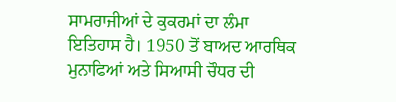ਸਾਮਰਾਜੀਆਂ ਦੇ ਕੁਕਰਮਾਂ ਦਾ ਲੰਮਾ ਇਤਿਹਾਸ ਹੈ। 1950 ਤੋਂ ਬਾਅਦ ਆਰਥਿਕ ਮੁਨਾਫਿਆਂ ਅਤੇ ਸਿਆਸੀ ਚੌਧਰ ਦੀ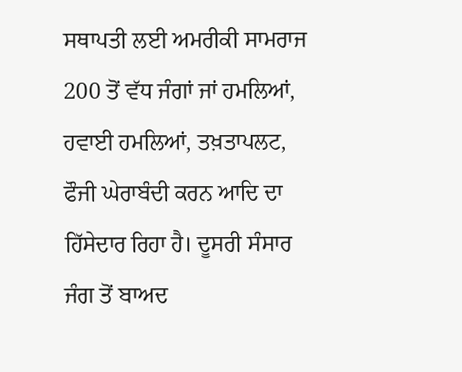ਸਥਾਪਤੀ ਲਈ ਅਮਰੀਕੀ ਸਾਮਰਾਜ 200 ਤੋਂ ਵੱਧ ਜੰਗਾਂ ਜਾਂ ਹਮਲਿਆਂ, ਹਵਾਈ ਹਮਲਿਆਂ, ਤਖ਼ਤਾਪਲਟ, ਫੌਜੀ ਘੇਰਾਬੰਦੀ ਕਰਨ ਆਦਿ ਦਾ ਹਿੱਸੇਦਾਰ ਰਿਹਾ ਹੈ। ਦੂਸਰੀ ਸੰਸਾਰ ਜੰਗ ਤੋਂ ਬਾਅਦ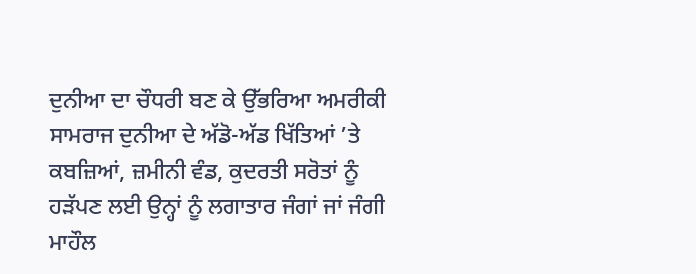ਦੁਨੀਆ ਦਾ ਚੌਧਰੀ ਬਣ ਕੇ ਉੱਭਰਿਆ ਅਮਰੀਕੀ ਸਾਮਰਾਜ ਦੁਨੀਆ ਦੇ ਅੱਡੋ-ਅੱਡ ਖਿੱਤਿਆਂ ’ਤੇ ਕਬਜ਼ਿਆਂ, ਜ਼ਮੀਨੀ ਵੰਡ, ਕੁਦਰਤੀ ਸਰੋਤਾਂ ਨੂੰ ਹੜੱਪਣ ਲਈ ਉਨ੍ਹਾਂ ਨੂੰ ਲਗਾਤਾਰ ਜੰਗਾਂ ਜਾਂ ਜੰਗੀ ਮਾਹੌਲ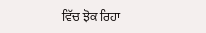ਵਿੱਚ ਝੋਕ ਰਿਹਾ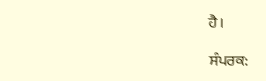ਹੈ।

ਸੰਪਰਕ: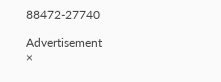88472-27740

Advertisement
×